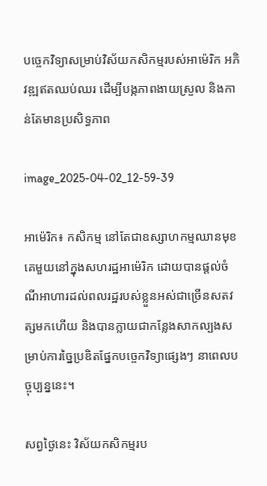បច្ចេកវិទ្យាសម្រាប់វិស័យកសិកម្មរបស់អាម៉េរិក អភិវឌ្ឍឥតឈប់ឈរ ដើម្បីបង្កភាពងាយស្រួល និងកាន់តែមានប្រសិទ្ធភាព

image_2025-04-02_12-59-39

អាម៉េរិក៖ កសិកម្ម នៅតែជាឧស្សាហកម្មឈានមុខគេមួយនៅក្នុងសហរដ្ឋអាម៉េរិក ដោយបានផ្តល់ចំណីអាហារដល់ពលរដ្ឋរបស់ខ្លួនអស់ជាច្រើនសតវត្សមកហើយ និងបានក្លាយជាកន្លែងសាកល្បងសម្រាប់ការច្នៃប្រឌិតផ្នែកបច្ចេកវិទ្យាផ្សេងៗ នាពេលបច្ចុប្បន្ននេះ។

សព្វថ្ងៃនេះ វិស័យកសិកម្មរប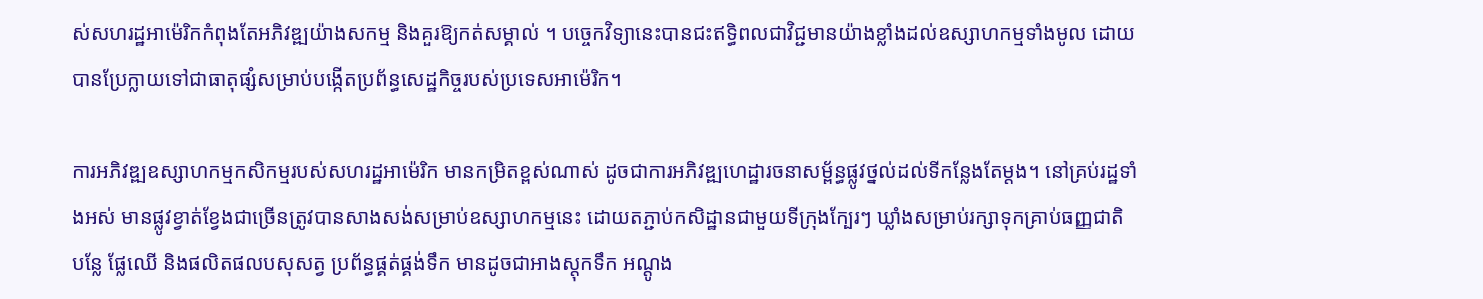ស់សហរដ្ឋអាម៉េរិកកំពុងតែអភិវឌ្ឍយ៉ាងសកម្ម និងគួរឱ្យកត់សម្គាល់ ។ បច្ចេកវិទ្យានេះបានជះឥទ្ធិពលជាវិជ្ជមានយ៉ាងខ្លាំងដល់ឧស្សាហកម្មទាំងមូល ដោយបានប្រែក្លាយទៅជាធាតុផ្សំសម្រាប់បង្កើតប្រព័ន្ធសេដ្ឋកិច្ចរបស់ប្រទេសអាម៉េរិក។

ការអភិវឌ្ឍឧស្សាហកម្មកសិកម្មរបស់សហរដ្ឋអាម៉េរិក មានកម្រិតខ្ពស់ណាស់ ដូចជាការអភិវឌ្ឍហេដ្ឋារចនាសម្ព័ន្ធផ្លូវថ្នល់ដល់ទីកន្លែងតែម្តង។ នៅគ្រប់រដ្ឋទាំងអស់ មានផ្លូវខ្វាត់ខ្វែងជាច្រើនត្រូវបានសាងសង់សម្រាប់ឧស្សាហកម្មនេះ ដោយតភ្ជាប់កសិដ្ឋានជាមួយទីក្រុងក្បែរៗ ឃ្លាំងសម្រាប់រក្សាទុកគ្រាប់ធញ្ញជាតិ បន្លែ ផ្លែឈើ និងផលិតផលបសុសត្វ ប្រព័ន្ធផ្គត់ផ្គង់ទឹក មានដូចជាអាងស្តុកទឹក អណ្តូង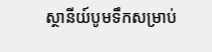ស្ថានីយ៍បូមទឹកសម្រាប់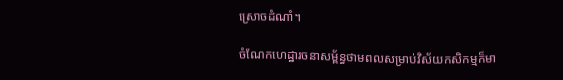ស្រោចដំណាំ។

ចំណែកហេដ្ឋារចនាសម្ព័ន្ធថាមពលសម្រាប់វិស័យកសិកម្មក៏មា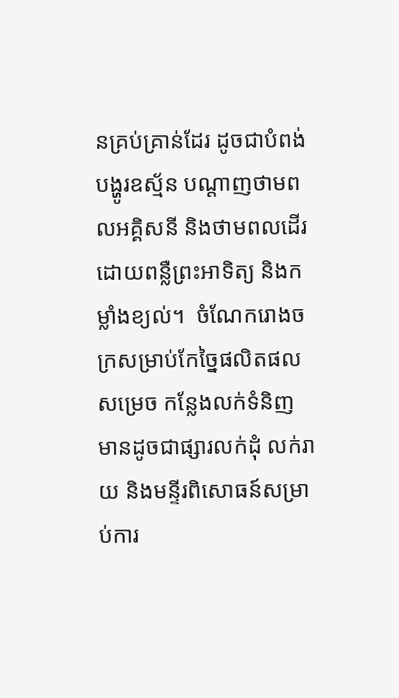នគ្រប់គ្រាន់ដែរ ដូចជាបំពង់បង្ហូរឧស្ម័ន បណ្តាញថាមពលអគ្គិសនី និងថាមពលដើរដោយពន្លឺព្រះអាទិត្យ និងកម្លាំងខ្យល់។  ចំណែករោងចក្រសម្រាប់កែច្នៃផលិតផលសម្រេច កន្លែងលក់ទំនិញ មានដូចជាផ្សារលក់ដុំ លក់រាយ និងមន្ទីរពិសោធន៍សម្រាប់ការ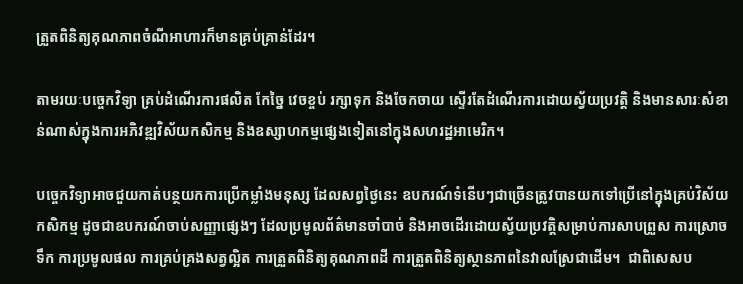ត្រួតពិនិត្យគុណភាពចំណីអាហារក៏មានគ្រប់គ្រាន់ដែរ។

តាមរយៈបច្ចេកវិទ្យា គ្រប់ដំណើរការផលិត កែច្នៃ វេចខ្ចប់ រក្សាទុក និងចែកចាយ ស្ទើរតែដំណើរការដោយស្វ័យប្រវត្តិ និងមានសារៈសំខាន់ណាស់ក្នុងការអភិវឌ្ឍវិស័យកសិកម្ម និងឧស្សាហកម្មផ្សេងទៀតនៅក្នុងសហរដ្ឋអាមេរិក។

បច្ចេកវិទ្យាអាចជួយកាត់បន្ថយកការប្រើកម្លាំងមនុស្ស ដែលសព្វថ្ងៃនេះ ឧបករណ៍ទំនើបៗជាច្រើនត្រូវបានយកទៅប្រើនៅក្នុងគ្រប់វិស័យកសិកម្ម ដូចជាឧបករណ៍ចាប់សញ្ញាផ្សេងៗ ដែលប្រមូលព័ត៌មានចាំបាច់ និងអាចដើរដោយស្វ័យប្រវត្តិសម្រាប់ការសាបព្រួស ការស្រោចទឹក ការប្រមូលផល ការគ្រប់គ្រងសត្វល្អិត ការត្រួតពិនិត្យគុណភាពដី ការត្រួតពិនិត្យស្ថានភាពនៃវាលស្រែជាដើម។  ជាពិសេសប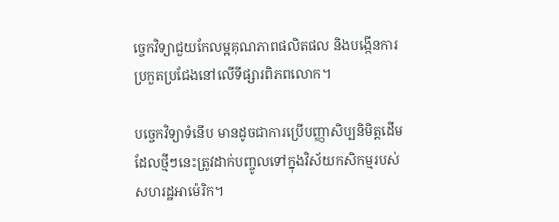ច្ចេកវិទ្យាជួយកែលម្អគុណភាពផលិតផល និងបង្កើនការប្រកួតប្រជែងនៅលើទីផ្សារពិភពលោក។

បច្ចេកវិទ្យាទំនើប មានដូចជាការប្រើបញ្ញាសិប្បនិមិត្តដើម ដែលថ្មីៗនេះត្រូវដាក់បញ្ចូលទៅក្នុងវិស័យកសិកម្មរបស់សហរដ្ឋអាម៉េរិក។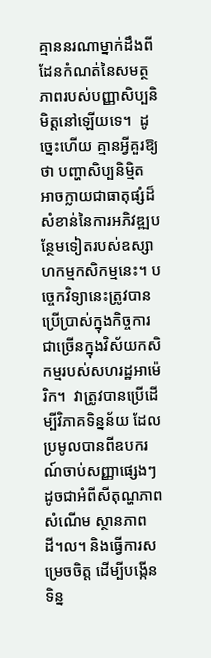គ្មាននរណាម្នាក់ដឹងពីដែនកំណត់នៃសមត្ថភាពរបស់បញ្ញាសិប្បនិមិត្តនៅឡើយទេ។  ដូច្នេះហើយ គ្មានអ្វីគួរឱ្យថា បញ្ហាសិប្បនិម្មិត អាចក្លាយជាធាតុផ្សំដ៏សំខាន់នៃការអភិវឌ្ឍបន្ថែមទៀតរបស់ឧស្សាហកម្មកសិកម្មនេះ។ បច្ចេកវិទ្យានេះត្រូវបានប្រើប្រាស់ក្នុងកិច្ចការជាច្រើនក្នុងវិស័យកសិកម្មរបស់សហរដ្ឋអាម៉េរិក។  វាត្រូវបានប្រើដើម្បីវិភាគទិន្នន័យ ដែលប្រមូលបានពីឧបករណ៍ចាប់សញ្ញាផ្សេងៗ ដូចជាអំពីសីតុណ្ហភាព សំណើម ស្ថានភាពដី។ល។ និងធ្វើការសម្រេចចិត្ត ដើម្បីបង្កើនទិន្ន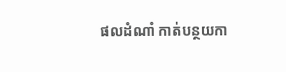ផលដំណាំ កាត់បន្ថយកា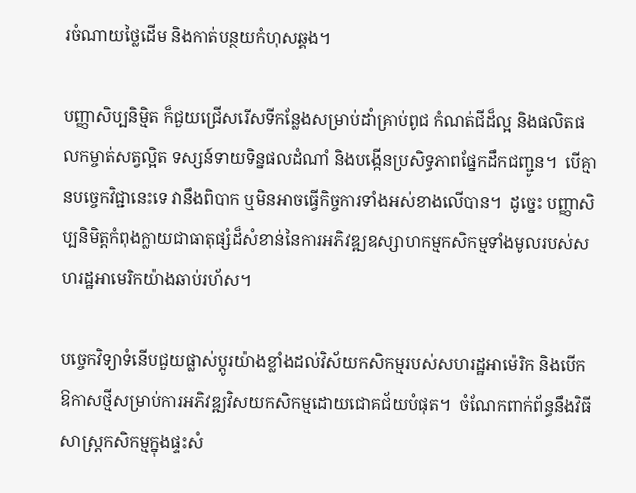រចំណាយថ្លៃដើម និងកាត់បន្ថយកំហុសឆ្គង។

បញ្ញាសិប្បនិម្មិត ក៏ជួយជ្រើសរើសទីកន្លែងសម្រាប់ដាំគ្រាប់ពូជ កំណត់ជីដ៏ល្អ និងផលិតផលកម្ចាត់សត្វល្អិត ទស្សន៍ទាយទិន្នផលដំណាំ និងបង្កើនប្រសិទ្ធភាពផ្នែកដឹកជញ្ជូន។  បើគ្មានបច្ចេកវិជ្ជានេះទេ វានឹងពិបាក ឬមិនអាចធ្វើកិច្ចការទាំងអស់ខាងលើបាន។  ដូច្នេះ បញ្ញាសិប្បនិមិត្តកំពុងក្លាយជាធាតុផ្សំដ៏សំខាន់នៃការអភិវឌ្ឍឧស្សាហកម្មកសិកម្មទាំងមូលរបស់សហរដ្ឋអាមេរិកយ៉ាងឆាប់រហ័ស។

បច្ចេកវិទ្យាទំនើបជួយផ្លាស់ប្តូរយ៉ាងខ្លាំងដល់វិស័យកសិកម្មរបស់សហរដ្ឋអាម៉េរិក និងបើកឱកាសថ្មីសម្រាប់ការអភិវឌ្ឍវិសយកសិកម្មដោយជោគជ័យបំផុត។  ចំណែកពាក់ព័ន្ធនឹងវិធីសាស្រ្តកសិកម្មក្នុងផ្ទះសំ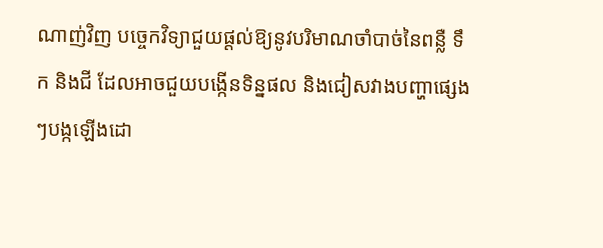ណាញ់វិញ បច្ចេកវិទ្យាជួយផ្តល់ឱ្យនូវបរិមាណចាំបាច់នៃពន្លឺ ទឹក និងជី ដែលអាចជួយបង្កើនទិន្នផល និងជៀសវាងបញ្ហាផ្សេងៗបង្កឡើងដោ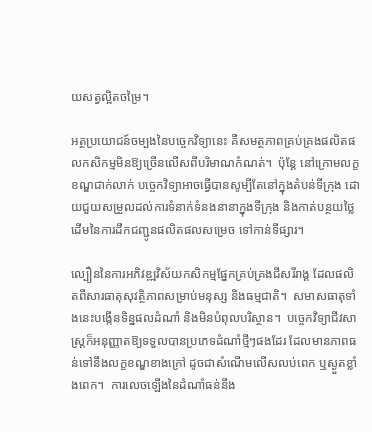យសត្វល្អិតចម្រៃ។

អត្ថប្រយោជន៍ចម្បងនៃបច្ចេកវិទ្យានេះ គឺសមត្ថភាពគ្រប់គ្រងផលិតផលកសិកម្មមិនឱ្យច្រើនលើសពីបរិមាណកំណត់។  ប៉ុន្តែ នៅក្រោមលក្ខខណ្ឌជាក់លាក់ បច្ចេកវិទ្យាអាចធ្វើបានសូម្បីតែនៅក្នុងតំបន់ទីក្រុង ដោយជួយសម្រួលដល់ការទំនាក់ទំនងនានាក្នុងទីក្រុង និងកាត់បន្ថយថ្លៃដើមនៃការដឹកជញ្ជូនផលិតផលសម្រេច ទៅកាន់ទីផ្សារ។

ល្បឿននៃការអភិវឌ្ឍវិស័យកសិកម្មផ្នែកគ្រប់គ្រងជីសរីរាង្គ ដែលផលិតពីសារធាតុសុវត្ថិភាពសម្រាប់មនុស្ស និងធម្មជាតិ។  សមាសធាតុទាំងនេះបង្កើនទិន្នផលដំណាំ និងមិនបំពុលបរិស្ថាន។  បច្ចេកវិទ្យាជីវសាស្រ្តក៏អនុញ្ញាតឱ្យទទួលបានប្រភេទដំណាំថ្មីៗផងដែរ ដែលមានភាពធន់ទៅនឹងលក្ខខណ្ឌខាងក្រៅ ដូចជាសំណើមលើសលប់ពេក ឬស្ងួតខ្លាំងពេក។  ការលេចឡើងនៃដំណាំធន់នឹង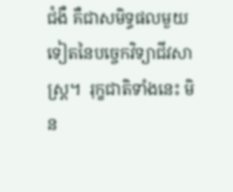ជំងឺ គឺជាសមិទ្ធផលមួយទៀតនៃបច្ចេកវិទ្យាជីវសាស្ត្រ។  រុក្ខជាតិទាំងនេះ មិន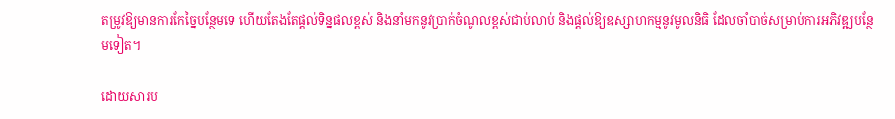តម្រូវឱ្យមានការកែច្នៃបន្ថែមទេ ហើយតែងតែផ្តល់ទិន្នផលខ្ពស់ និងនាំមកនូវប្រាក់ចំណូលខ្ពស់ជាប់លាប់ និងផ្តល់ឱ្យឧស្សាហកម្មនូវមូលនិធិ ដែលចាំបាច់សម្រាប់ការអភិវឌ្ឍបន្ថែមទៀត។

ដោយសារប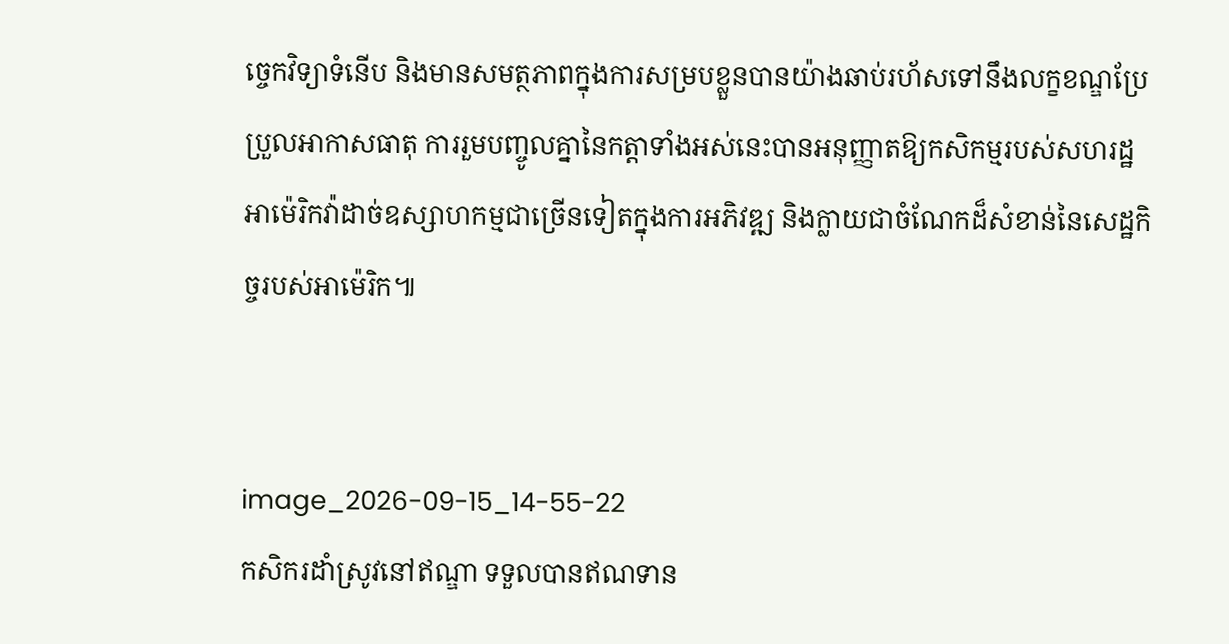ច្ចេកវិទ្យាទំនើប និងមានសមត្ថភាពក្នុងការសម្របខ្លួនបានយ៉ាងឆាប់រហ័សទៅនឹងលក្ខខណ្ឌប្រែប្រួលអាកាសធាតុ ការរួមបញ្ចូលគ្នានៃកត្តាទាំងអស់នេះបានអនុញ្ញាតឱ្យកសិកម្មរបស់សហរដ្ឋអាម៉េរិកវ៉ាដាច់ឧស្សាហកម្មជាច្រើនទៀតក្នុងការអភិវឌ្ឍ និងក្លាយជាចំណែកដ៏សំខាន់នៃសេដ្ឋកិច្ចរបស់អាម៉េរិក៕


image_2026-09-15_14-55-22
កសិករដាំស្រូវនៅឥណ្ឌា ទទួលបានឥណទាន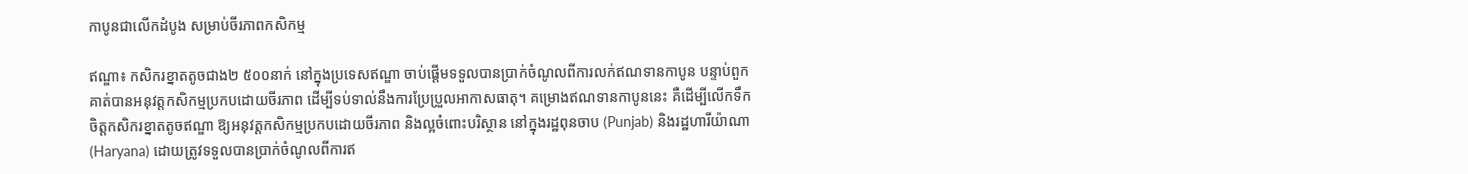កាបូនជាលើកដំបូង សម្រាប់ចីរភាពកសិកម្ម

ឥណ្ឌា៖ កសិករខ្នាតតូចជាង២ ៥០០នាក់ នៅក្នុងប្រទេសឥណ្ឌា ចាប់ផ្តើមទទួលបានប្រាក់ចំណូលពីការលក់ឥណទានកាបូន បន្ទាប់ពួកគាត់បានអនុវត្តកសិកម្មប្រកបដោយចីរភាព ដើម្បីទប់ទាល់នឹងការប្រែប្រួលអាកាសធាតុ។ គម្រោងឥណទានកាបូននេះ គឺដើម្បីលើកទឹកចិត្តកសិករខ្នាតតូចឥណ្ឌា ឱ្យអនុវត្តកសិកម្មប្រកបដោយចីរភាព និងល្អចំពោះបរិស្ថាន នៅក្នុងរដ្ឋពុនចាប (Punjab) និងរដ្ឋហារីយ៉ាណា (Haryana) ដោយត្រូវទទួលបានប្រាក់ចំណូលពីការឥ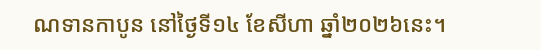ណទានកាបូន នៅថ្ងៃទី១៤ ខែសីហា ឆ្នាំ២០២៦នេះ។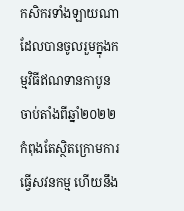កសិករទាំងឡាយណា ដែលបានចូលរួមក្នុងកម្មវិធីឥណទានកាបូន ចាប់តាំងពីឆ្នាំ២០២២ កំពុងតែស្ថិតក្រោមការធ្វើសវនកម្ម ហើយនឹង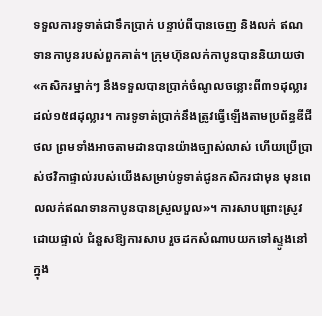ទទួលការទូទាត់ជាទឹកប្រាក់ បន្ទាប់ពីបានចេញ និងលក់ ឥណទានកាបូនរបស់ពួកគាត់។ ក្រុមហ៊ុនលក់កាបូនបាននិយាយថា «កសិករម្នាក់ៗ នឹងទទួលបានប្រាក់ចំណូលចន្លោះពី៣១ដុល្លារ ដល់១៥៨ដុល្លារ។ ការទូទាត់ប្រាក់នឹងត្រូវធ្វើឡើងតាមប្រព័ន្ធឌីជីថល ព្រមទាំងអាចតាមដានបានយ៉ាងច្បាស់លាស់ ហើយប្រើប្រាស់ថវិកាផ្ទាល់របស់យើងសម្រាប់ទូទាត់ជូនកសិករជាមុន មុនពេលលក់ឥណទានកាបូនបានស្រួលបួល»។ ការសាបព្រោះស្រូវដោយផ្ទាល់ ជំនួសឱ្យការសាប រួចដកសំណាបយកទៅស្ទូងនៅក្នុង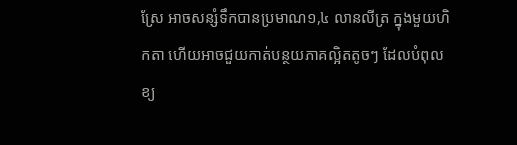ស្រែ អាចសន្សំទឹកបានប្រមាណ១,៤ លានលីត្រ ក្នុងមួយហិកតា ហើយអាចជួយកាត់បន្ថយភាគល្អិតតូចៗ ដែលបំពុលខ្យ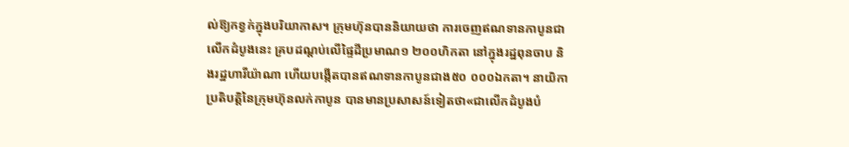ល់ឱ្យកខ្វក់ក្នុងបរិយាកាស។ ក្រុមហ៊ុនបាននិយាយថា ការចេញឥណទានកាបូនជាលើកដំបូងនេះ គ្របដណ្តប់លើផ្ទៃដីប្រមាណ១ ២០០ហិកតា នៅក្នុងរដ្ឋពុនចាប និងរដ្ឋហារីយ៉ាណា ហើយបង្កើតបានឥណទានកាបូនជាង៥០ ០០០ឯកតា។ នាយិកាប្រតិបត្តិនៃក្រុមហ៊ុនលក់កាបូន បានមានប្រសាសន៍ទៀតថា«ជាលើកដំបូងបំ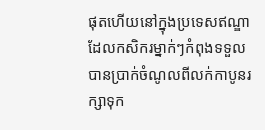ផុតហើយនៅក្នុងប្រទេសឥណ្ឌា  ដែលកសិករម្នាក់ៗកំពុងទទួលបានប្រាក់ចំណូលពីលក់កាបូនរក្សាទុក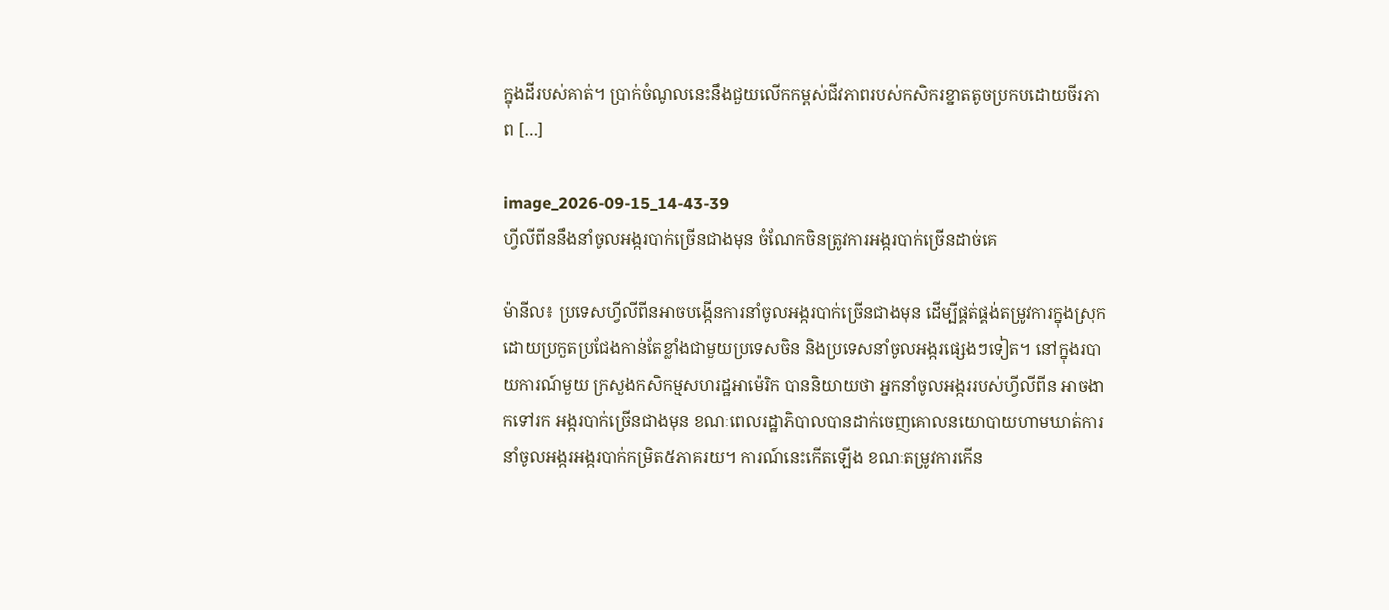ក្នុងដីរបស់គាត់។ ប្រាក់ចំណូលនេះនឹងជួយលើកកម្ពស់ជីវភាពរបស់កសិករខ្នាតតូចប្រកបដោយចីរភាព […]

image_2026-09-15_14-43-39
ហ្វីលីពីននឹងនាំចូលអង្ករបាក់ច្រើនជាងមុន ចំណែកចិនត្រូវការអង្ករបាក់ច្រើនដាច់គេ

ម៉ានីល៖ ប្រទេសហ្វីលីពីនអាចបង្កើនការនាំចូលអង្ករបាក់ច្រើនជាងមុន ដើម្បីផ្គត់ផ្គង់តម្រូវការក្នុងស្រុក ដោយប្រកួតប្រជែងកាន់តែខ្លាំងជាមួយប្រទេសចិន និងប្រទេសនាំចូលអង្ករផ្សេងៗទៀត។ នៅក្នុងរបាយការណ៍មួយ ក្រសួងកសិកម្មសហរដ្ឋអាម៉េរិក បាននិយាយថា អ្នកនាំចូលអង្កររបស់ហ្វីលីពីន អាចងាកទៅរក អង្ករបាក់ច្រើនជាងមុន ខណៈពេលរដ្ឋាភិបាលបានដាក់ចេញគោលនយោបាយហាមឃាត់ការនាំចូលអង្ករអង្ករបាក់កម្រិត៥ភាគរយ។ ការណ៍នេះកើតឡើង ខណៈតម្រូវការកើន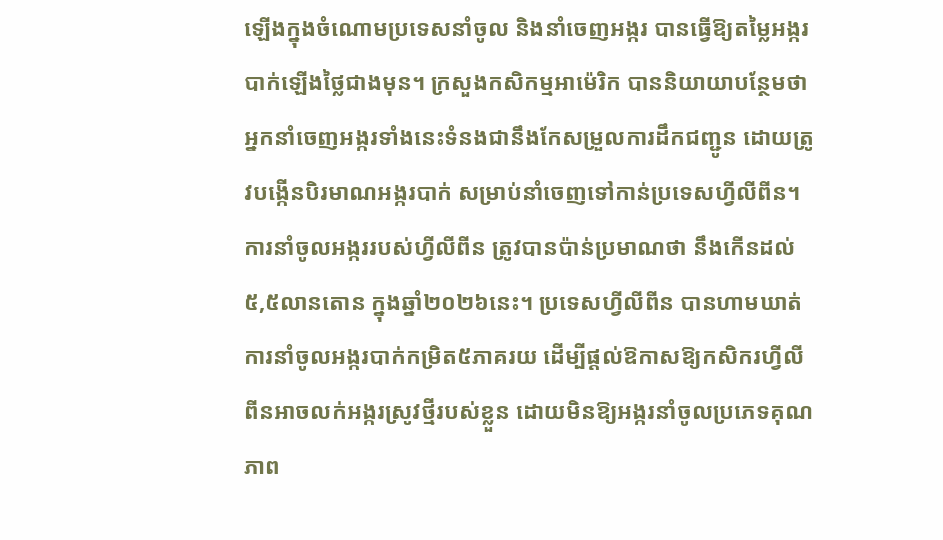ឡើងក្នុងចំណោមប្រទេសនាំចូល និងនាំចេញអង្ករ បានធ្វើឱ្យតម្លៃអង្ករបាក់ឡើងថ្លៃជាងមុន។ ក្រសួងកសិកម្មអាម៉េរិក បាននិយាយាបន្ថែមថា អ្នកនាំចេញអង្ករទាំងនេះទំនងជានឹងកែសម្រួលការដឹកជញ្ជូន ដោយត្រូវបង្កើនបិរមាណអង្ករបាក់ សម្រាប់នាំចេញទៅកាន់ប្រទេសហ្វីលីពីន។ ការនាំចូលអង្កររបស់ហ្វីលីពីន ត្រូវបានប៉ាន់ប្រមាណថា នឹងកើនដល់៥,៥លានតោន ក្នុងឆ្នាំ២០២៦នេះ។ ប្រទេសហ្វីលីពីន បានហាមឃាត់ការនាំចូលអង្ករបាក់កម្រិត៥ភាគរយ ដើម្បីផ្តល់ឱកាសឱ្យកសិករហ្វីលីពីនអាចលក់អង្ករស្រូវថ្មីរបស់ខ្លួន ដោយមិនឱ្យអង្ករនាំចូលប្រភេទគុណភាព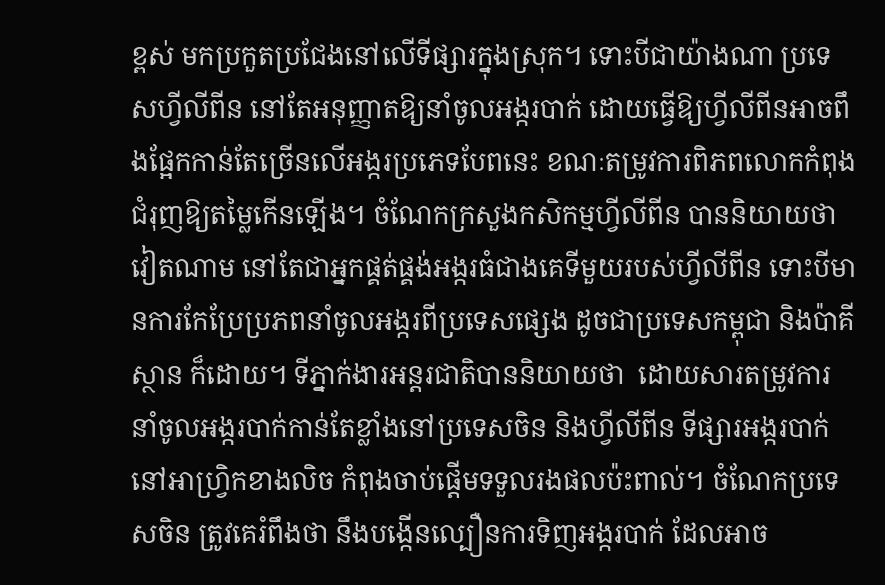ខ្ពស់ មកប្រកួតប្រជែងនៅលើទីផ្សារក្នុងស្រុក។ ទោះបីជាយ៉ាងណា ប្រទេសហ្វីលីពីន នៅតែអនុញ្ញាតឱ្យនាំចូលអង្ករបាក់ ដោយធ្វើឱ្យហ្វីលីពីនអាចពឹងផ្អែកកាន់តែច្រើនលើអង្ករប្រភេទបែពនេះ ខណៈតម្រូវការពិភពលោកកំពុងជំរុញឱ្យតម្លៃកើនឡើង។ ចំណែកក្រសួងកសិកម្មហ្វីលីពីន បាននិយាយថា វៀតណាម នៅតែជាអ្នកផ្គត់ផ្គង់អង្ករធំជាងគេទីមួយរបស់ហ្វីលីពីន ទោះបីមានការកែប្រែប្រភពនាំចូលអង្ករពីប្រទេសផ្សេង ដូចជាប្រទេសកម្ពុជា និងប៉ាគីស្ថាន ក៏ដោយ។ ទីភ្នាក់ងារអន្តរជាតិបាននិយាយថា  ដោយសារតម្រូវការនាំចូលអង្ករបាក់កាន់តែខ្លាំងនៅប្រទេសចិន និងហ្វីលីពីន ទីផ្សារអង្ករបាក់នៅអាហ្វ្រិកខាងលិច កំពុងចាប់ផ្តើមទទួលរងផលប៉ះពាល់។ ចំណែកប្រទេសចិន ត្រូវគេរំពឹងថា នឹងបង្កើនល្បឿនការទិញអង្ករបាក់ ដែលអាច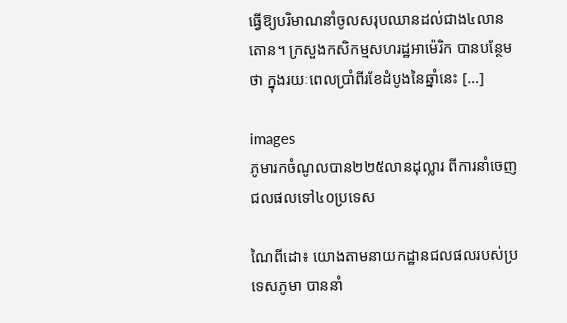ធ្វើឱ្យបរិមាណនាំចូលសរុបឈានដល់ជាង៤លានតោន។ ក្រសួងកសិកម្មសហរដ្ឋអាម៉េរិក បានបន្ថែមថា ក្នុងរយៈពេលប្រាំពីរខែដំបូងនៃឆ្នាំនេះ […]

images
ភូមារកចំណូលបាន២២៥លានដុល្លារ ពីការនាំចេញជលផលទៅ៤០ប្រទេស

ណៃពីដោ៖ យោងតាមនាយកដ្ឋានជលផលរបស់ប្រទេសភូមា បាននាំ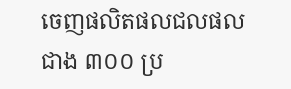ចេញផលិតផលជលផលជាង ៣០០ ប្រ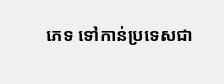ភេទ ទៅកាន់ប្រទេសជា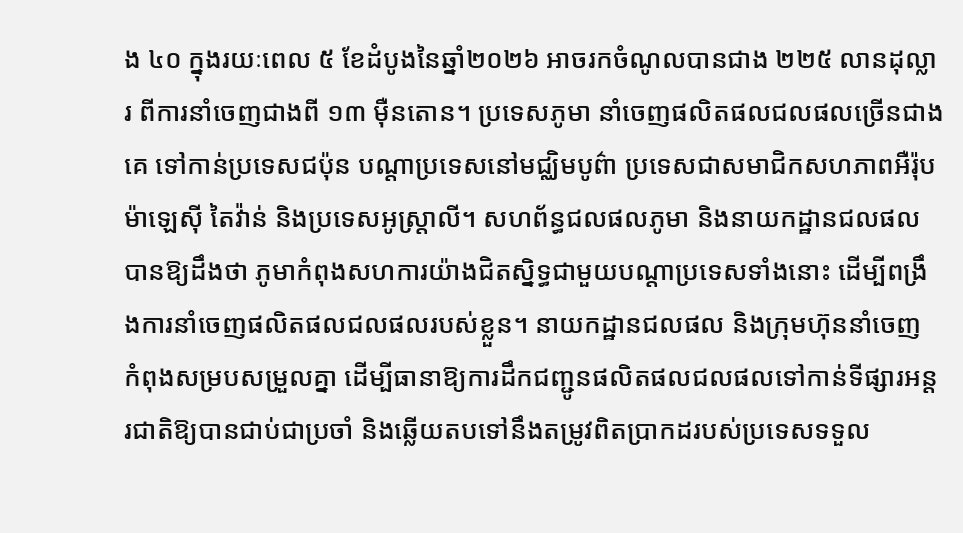ង ៤០ ក្នុងរយៈពេល ៥ ខែដំបូងនៃឆ្នាំ២០២៦ អាចរកចំណូលបានជាង ២២៥ លានដុល្លារ ពីការនាំចេញជាងពី ១៣ ម៉ឺនតោន។ ប្រទេសភូមា នាំចេញផលិតផលជលផលច្រើនជាងគេ ទៅកាន់ប្រទេសជប៉ុន បណ្តាប្រទេសនៅមជ្ឈិមបូព៌ា ប្រទេសជាសមាជិកសហភាពអឺរ៉ុប ម៉ាឡេស៊ី តៃវ៉ាន់ និងប្រទេសអូស្ត្រាលី។ សហព័ន្ធជលផលភូមា និងនាយកដ្ឋានជលផល បានឱ្យដឹងថា ភូមាកំពុងសហការយ៉ាងជិតស្និទ្ធជាមួយបណ្តាប្រទេសទាំងនោះ ដើម្បីពង្រឹងការនាំចេញផលិតផលជលផលរបស់ខ្លួន។ នាយកដ្ឋានជលផល និងក្រុមហ៊ុននាំចេញ កំពុងសម្របសម្រួលគ្នា ដើម្បីធានាឱ្យការដឹកជញ្ជូនផលិតផលជលផលទៅកាន់ទីផ្សារអន្តរជាតិឱ្យបានជាប់ជាប្រចាំ និងឆ្លើយតបទៅនឹងតម្រូវពិតប្រាកដរបស់ប្រទេសទទួល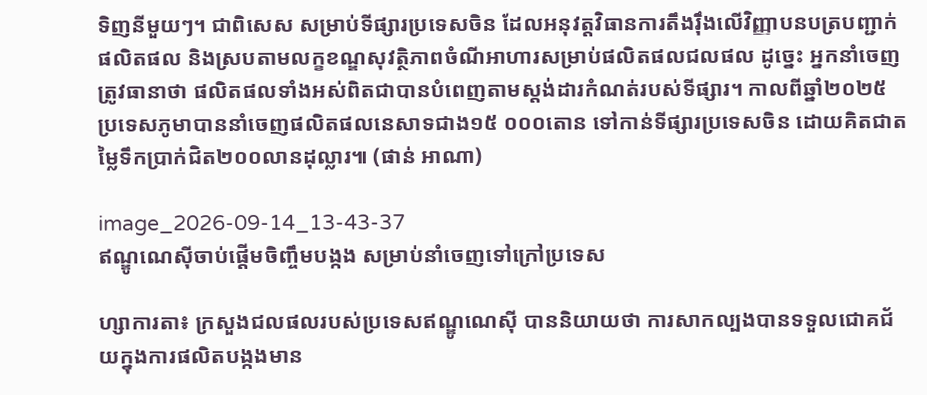ទិញនីមួយៗ។ ជាពិសេស សម្រាប់ទីផ្សារប្រទេសចិន ដែលអនុវត្តវិធានការតឹងរ៉ឹងលើវិញ្ញាបនបត្របញ្ជាក់ផលិតផល និងស្របតាមលក្ខខណ្ឌសុវត្ថិភាពចំណីអាហារសម្រាប់ផលិតផលជលផល ដូច្នេះ អ្នកនាំចេញត្រូវធានាថា ផលិតផលទាំងអស់ពិតជាបានបំពេញតាមស្តង់ដារកំណត់របស់ទីផ្សារ។ កាលពីឆ្នាំ២០២៥ ប្រទេសភូមាបាននាំចេញផលិតផលនេសាទជាង១៥ ០០០តោន ទៅកាន់ទីផ្សារប្រទេសចិន ដោយគិតជាតម្លៃទឹកប្រាក់ជិត២០០លានដុល្លារ៕ (ផាន់ អាណា)

image_2026-09-14_13-43-37
ឥណ្ឌូណេស៊ីចាប់ផ្តើមចិញ្ចឹមបង្កង សម្រាប់នាំចេញទៅក្រៅប្រទេស

ហ្សាការតា៖ ក្រសួងជលផលរបស់ប្រទេសឥណ្ឌូណេស៊ី បាននិយាយថា ការសាកល្បងបានទទួលជោគជ័យក្នុងការផលិតបង្កងមាន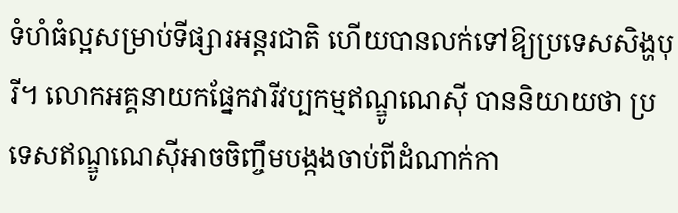ទំហំធំល្អសម្រាប់ទីផ្សារអន្តរជាតិ ហើយបានលក់ទៅឱ្យប្រទេសសិង្ហបុរី។ លោកអគ្គនាយកផ្នែកវារីវប្បកម្មឥណ្ឌូណេស៊ី បាននិយាយថា ប្រទេសឥណ្ឌូណេស៊ីអាចចិញ្ចឹមបង្កងចាប់ពីដំណាក់កា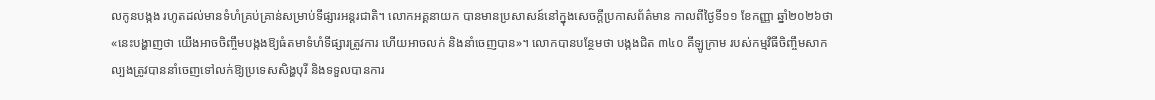លកូនបង្កង រហូតដល់មានទំហំគ្រប់គ្រាន់សម្រាប់ទីផ្សារអន្តរជាតិ។ លោកអគ្គនាយក បានមានប្រសាសន៍នៅក្នុងសេចក្តីប្រកាសព័ត៌មាន កាលពីថ្ងៃទី១១ ខែកញ្ញា ឆ្នាំ២០២៦ថា «នេះបង្ហាញថា យើងអាចចិញ្ចឹមបង្កងឱ្យធំតមាទំហំទីផ្សារត្រូវការ ហើយអាចលក់ និងនាំចេញបាន»។ លោកបានបន្ថែមថា បង្កងជិត ៣៤០ គីឡូក្រាម របស់កម្មវិធីចិញ្ចឹមសាកល្បងត្រូវបាននាំចេញទៅលក់ឱ្យប្រទេសសិង្ហបុរី និងទទួលបានការ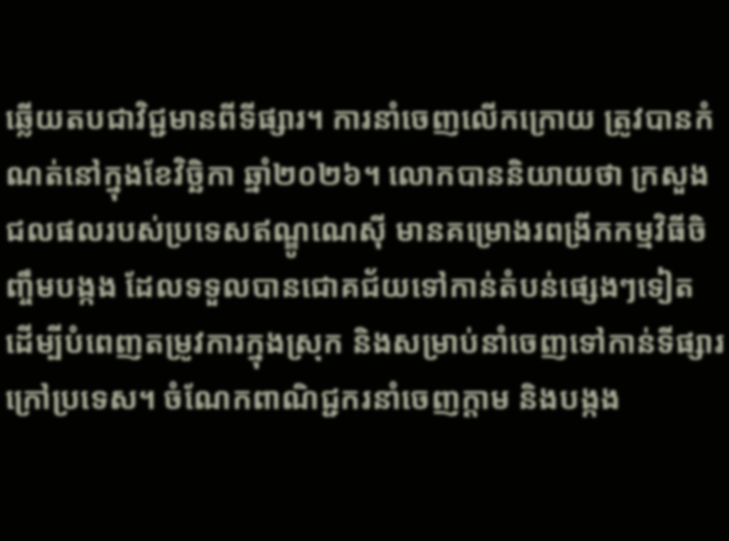ឆ្លើយតបជាវិជ្ជមានពីទីផ្សារ។ ការនាំចេញលើកក្រោយ ត្រូវបានកំណត់នៅក្នុងខែវិច្ឆិកា ឆ្នាំ២០២៦។ លោកបាននិយាយថា ក្រសួងជលផលរបស់ប្រទេសឥណ្ឌូណេស៊ី មានគម្រោងរពង្រីកកម្មវិធីចិញ្ចឹមបង្កង ដែលទទួលបានជោគជ័យទៅកាន់តំបន់ផ្សេងៗទៀត ដើម្បីបំពេញតម្រូវការក្នុងស្រុក និងសម្រាប់នាំចេញទៅកាន់ទីផ្សារក្រៅប្រទេស។ ចំណែកពាណិជ្ជករនាំចេញក្តាម និងបង្កង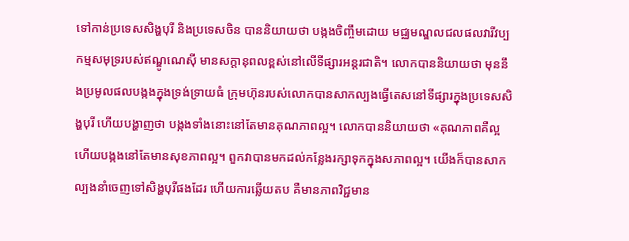ទៅកាន់ប្រទេសសិង្ហបុរី និងប្រទេសចិន បាននិយាយថា បង្កងចិញ្ចឹមដោយ មជ្ឈមណ្ឌលជលផលវារីវប្បកម្មសមុទ្ររបស់ឥណ្ឌូណេស៊ី មានសក្តានុពលខ្ពស់នៅលើទីផ្សារអន្តរជាតិ។ លោកបាននិយាយថា មុននឹងប្រមូលផលបង្កងក្នុងទ្រង់ទ្រាយធំ ក្រុមហ៊ុនរបស់លោកបានសាកល្បងធ្វើតេសនៅទីផ្សារក្នុងប្រទេសសិង្ហបុរី ហើយបង្ហាញថា បង្កងទាំងនោះនៅតែមានគុណភាពល្អ។ លោកបាននិយាយថា «គុណភាពគឺល្អ ហើយបង្កងនៅតែមានសុខភាពល្អ។ ពួកវាបានមកដល់កន្លែងរក្សាទុកក្នុងសភាពល្អ។ យើងក៏បានសាកល្បងនាំចេញទៅសិង្ហបុរីផងដែរ ហើយការឆ្លើយតប គឺមានភាពវិជ្ជមាន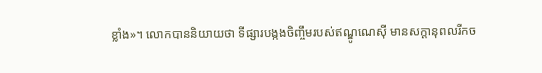ខ្លាំង»។ លោកបាននិយាយថា ទីផ្សារបង្កងចិញ្ចឹមរបស់ឥណ្ឌូណេស៊ី មានសក្តានុពលរីកច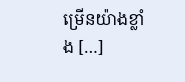ម្រើនយ៉ាងខ្លាំង […]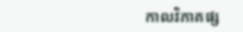កាលវិភាគផ្ស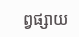ព្វផ្សាយ